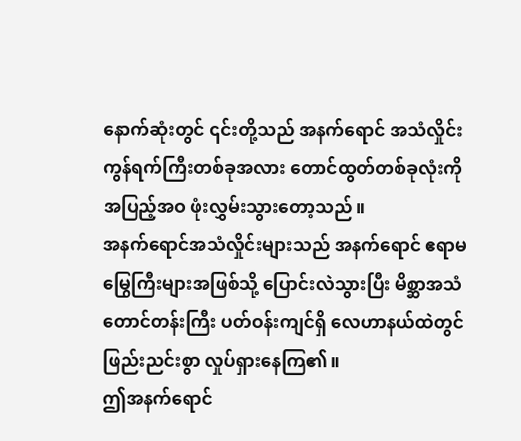နောက်ဆုံးတွင် ၎င်းတို့သည် အနက်ရောင် အသံလှိုင်း ကွန်ရက်ကြီးတစ်ခုအလား တောင်ထွတ်တစ်ခုလုံးကို အပြည့်အဝ ဖုံးလွှမ်းသွားတော့သည်။
အနက်ရောင်အသံလှိုင်းများသည် အနက်ရောင် ဧရာမမြွေကြီးများအဖြစ်သို့ ပြောင်းလဲသွားပြီး မိစ္ဆာအသံ တောင်တန်းကြီး ပတ်ဝန်းကျင်ရှိ လေဟာနယ်ထဲတွင် ဖြည်းညင်းစွာ လှုပ်ရှားနေကြ၏။
ဤအနက်ရောင်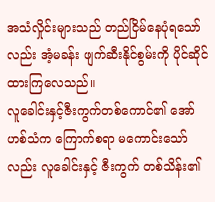အသံလှိုင်းများသည် တည်ငြိမ်နေပုံရသော်လည်း အံ့မခန်း ဖျက်ဆီးနိုင်စွမ်းကို ပိုင်ဆိုင်ထားကြလေသည်။
လူခေါင်းနှင့်ဇီးကွက်တစ်ကောင်၏ အော်ဟစ်သံက ကြောက်စရာ မကောင်းသော်လည်း လူခေါင်းနှင့် ဇီးကွက် တစ်သိန်း၏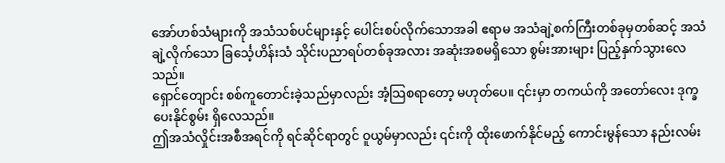အော်ဟစ်သံများကို အသံသစ်ပင်များနှင့် ပေါင်းစပ်လိုက်သောအခါ ဧရာမ အသံချဲ့စက်ကြီးတစ်ခုမှတစ်ဆင့် အသံချဲ့လိုက်သော ခြင်္သေ့ဟိန်းသံ သိုင်းပညာရပ်တစ်ခုအလား အဆုံးအစမရှိသော စွမ်းအားများ ပြည့်နှက်သွားလေသည်။
ရှောင်တျောင်း စစ်ကူတောင်းခဲ့သည်မှာလည်း အံ့သြစရာတော့ မဟုတ်ပေ။ ၎င်းမှာ တကယ်ကို အတော်လေး ဒုက္ခပေးနိုင်စွမ်း ရှိလေသည်။
ဤအသံလှိုင်းအစီအရင်ကို ရင်ဆိုင်ရာတွင် ဝူယွမ်မှာလည်း ၎င်းကို ထိုးဖောက်နိုင်မည့် ကောင်းမွန်သော နည်းလမ်း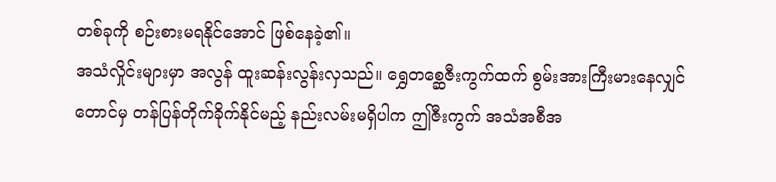တစ်ခုကို စဉ်းစားမရနိုင်အောင် ဖြစ်နေခဲ့၏။
အသံလှိုင်းများမှာ အလွန် ထူးဆန်းလွန်းလှသည်။ ရွှေတစ္ဆေဇီးကွက်ထက် စွမ်းအားကြီးမားနေလျှင်တောင်မှ တန်ပြန်တိုက်ခိုက်နိုင်မည့် နည်းလမ်းမရှိပါက ဤဇီးကွက် အသံအစီအ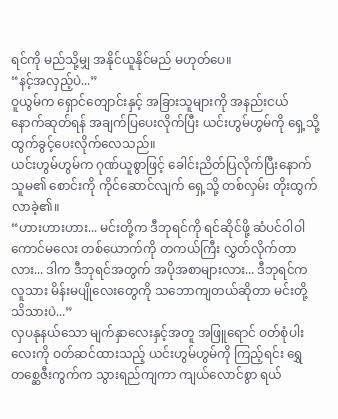ရင်ကို မည်သို့မျှ အနိုင်ယူနိုင်မည် မဟုတ်ပေ။
“နင့်အလှည့်ပဲ...”
ဝူယွမ်က ရှောင်တျောင်းနှင့် အခြားသူများကို အနည်းငယ် နောက်ဆုတ်ရန် အချက်ပြပေးလိုက်ပြီး ယင်းဟွမ်ဟွမ်ကို ရှေ့သို့ ထွက်ခွင့်ပေးလိုက်လေသည်။
ယင်းဟွမ်ဟွမ်က ဂုဏ်ယူစွာဖြင့် ခေါင်းညိတ်ပြလိုက်ပြီးနောက် သူမ၏ စောင်းကို ကိုင်ဆောင်လျက် ရှေ့သို့ တစ်လှမ်း တိုးထွက်လာခဲ့၏။
“ဟားဟားဟား... မင်းတို့က ဒီဘုရင်ကို ရင်ဆိုင်ဖို့ ဆံပင်ဝါဝါ ကောင်မလေး တစ်ယောက်ကို တကယ်ကြီး လွှတ်လိုက်တာလား... ဒါက ဒီဘုရင်အတွက် အပိုအစာများလား... ဒီဘုရင်က လူသား မိန်းမပျိုလေးတွေကို သဘောကျတယ်ဆိုတာ မင်းတို့ သိသားပဲ...”
လှပနုနယ်သော မျက်နှာလေးနှင့်အတူ အဖြူရောင် ဝတ်စုံပါးလေးကို ဝတ်ဆင်ထားသည့် ယင်းဟွမ်ဟွမ်ကို ကြည့်ရင်း ရွှေတစ္ဆေဇီးကွက်က သွားရည်ကျကာ ကျယ်လောင်စွာ ရယ်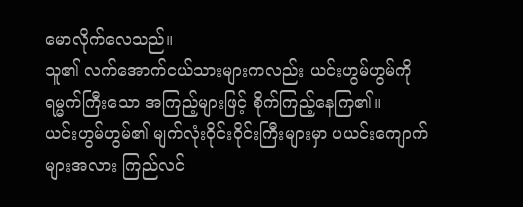မောလိုက်လေသည်။
သူ၏ လက်အောက်ငယ်သားများကလည်း ယင်းဟွမ်ဟွမ်ကို ရမ္မက်ကြီးသော အကြည့်များဖြင့် စိုက်ကြည့်နေကြ၏။
ယင်းဟွမ်ဟွမ်၏ မျက်လုံးဝိုင်းဝိုင်းကြီးများမှာ ပယင်းကျောက်များအလား ကြည်လင်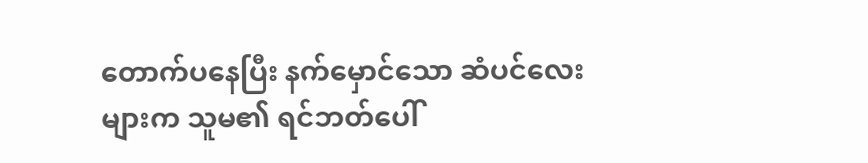တောက်ပနေပြီး နက်မှောင်သော ဆံပင်လေးများက သူမ၏ ရင်ဘတ်ပေါ်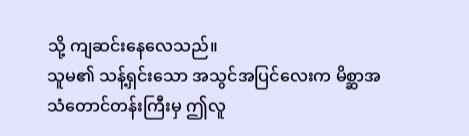သို့ ကျဆင်းနေလေသည်။
သူမ၏ သန့်ရှင်းသော အသွင်အပြင်လေးက မိစ္ဆာအသံတောင်တန်းကြီးမှ ဤလူ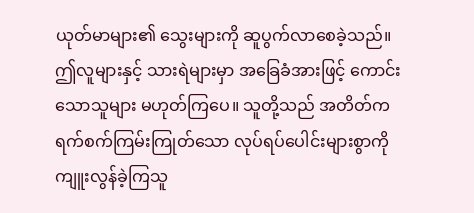ယုတ်မာများ၏ သွေးများကို ဆူပွက်လာစေခဲ့သည်။
ဤလူများနှင့် သားရဲများမှာ အခြေခံအားဖြင့် ကောင်းသောသူများ မဟုတ်ကြပေ။ သူတို့သည် အတိတ်က ရက်စက်ကြမ်းကြုတ်သော လုပ်ရပ်ပေါင်းများစွာကို ကျူးလွန်ခဲ့ကြသူ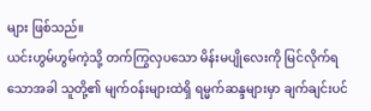များ ဖြစ်သည်။
ယင်းဟွမ်ဟွမ်ကဲ့သို့ တက်ကြွလှပသော မိန်းမပျိုလေးကို မြင်လိုက်ရသောအခါ သူတို့၏ မျက်ဝန်းများထဲရှိ ရမ္မက်ဆန္ဒများမှာ ချက်ချင်းပင်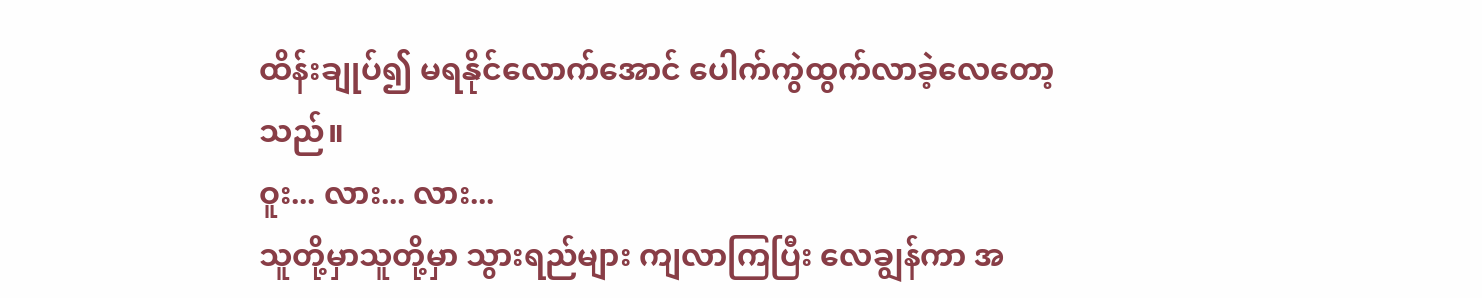ထိန်းချုပ်၍ မရနိုင်လောက်အောင် ပေါက်ကွဲထွက်လာခဲ့လေတော့သည်။
ဝူး... လား... လား...
သူတို့မှာသူတို့မှာ သွားရည်များ ကျလာကြပြီး လေချွန်ကာ အ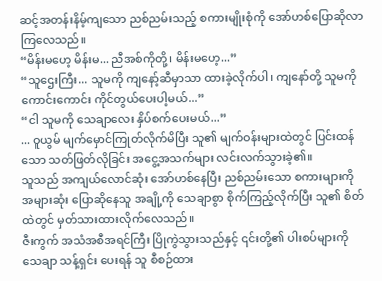ဆင့်အတန်းနိမ့်ကျသော ညစ်ညမ်းသည့် စကားမျိုးစုံကို အော်ဟစ်ပြောဆိုလာကြလေသည်။
“မိန်းမဟေ့ မိန်းမ... ညီအစ်ကိုတို့၊ မိန်းမဟေ့...”
“သူဌေးကြီး... သူမကို ကျနော့်ဆီမှာသာ ထားခဲ့လိုက်ပါ၊ ကျနော်တို့ သူမကို ကောင်းကောင်း ကိုင်တွယ်ပေးပါ့မယ်...”
“ငါ သူမကို သေချာလေး နှိပ်စက်ပေးမယ်...”
... ဝူယွမ် မျက်မှောင်ကြုတ်လိုက်မိပြီး သူ၏ မျက်ဝန်းများထဲတွင် ပြင်းထန်သော သတ်ဖြတ်လိုခြင်း အငွေ့အသက်များ လင်းလက်သွားခဲ့၏။
သူသည် အကျယ်လောင်ဆုံး အော်ဟစ်နေပြီး ညစ်ညမ်းသော စကားများကို အများဆုံး ပြောဆိုနေသူ အချို့ကို သေချာစွာ စိုက်ကြည့်လိုက်ပြီး သူ၏ စိတ်ထဲတွင် မှတ်သားထားလိုက်လေသည်။
ဇီးကွက် အသံအစီအရင်ကြီး ပြိုကွဲသွားသည်နှင့် ၎င်းတို့၏ ပါးစပ်များကို သေချာ သန့်ရှင်း ပေးရန် သူ စီစဉ်ထား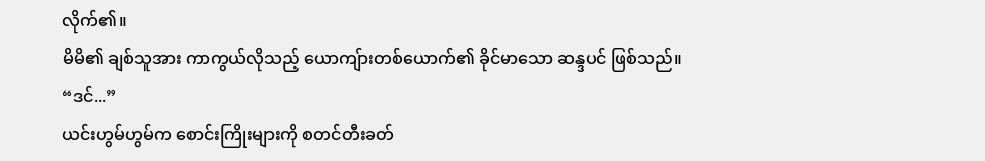လိုက်၏။
မိမိ၏ ချစ်သူအား ကာကွယ်လိုသည့် ယောကျ်ားတစ်ယောက်၏ ခိုင်မာသော ဆန္ဒပင် ဖြစ်သည်။
“ဒင်...”
ယင်းဟွမ်ဟွမ်က စောင်းကြိုးများကို စတင်တီးခတ်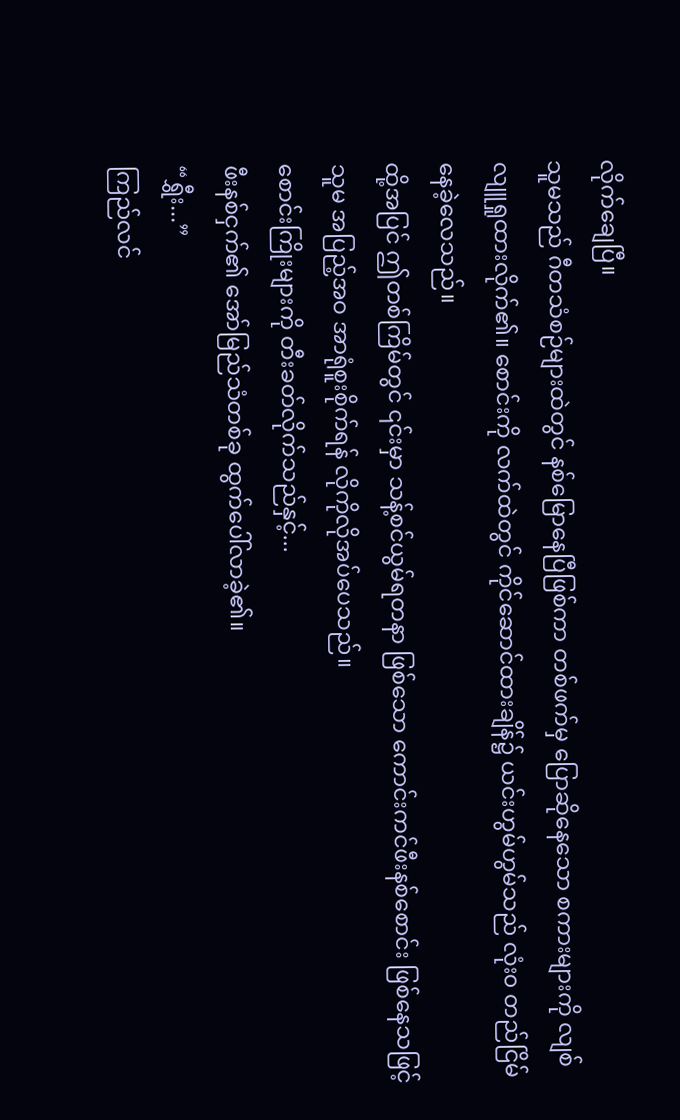လိုက်ချေပြီ။
သူမသည် ဂီတသံစဉ်များထဲတွင် နစ်မြောနေပြီဖြစ်ကာ တစ်ဖက်မှ ပြောဆိုနေသော စကားများကို လျစ်လျူရှုထားလိုက်၏။ စောင်းကို လက်ထဲတွင် ကိုင်ဆောင်ထားချိန်၌ ယင်းဟွမ်ဟွမ်သည် လုံး၀ တည်ငြိမ်နေခဲ့လေသည်။
ထို့အပြင် ဤတစ်ကြိမ်တွင် ၎င်းမှာ သန့်စင်ယွမ်ရတနာ ဖြစ်သော ကောင်းကင်ဖီးနစ်စောင်း ဖြစ်နေသဖြင့် သူမ အပြည့်အဝ အာရုံစူးစိုက်ရန် လိုကိုလိုအပ်ပေသည်။
စောင်းကြိုးများကို တီးခတ်လိုက်သည်နှင့်...
ဖီးနစ်ငှက်၏ အော်မြည်သံတစ်ခု ထွက်ပေါ်လာခဲ့၏။
“ရွှီး...”
ကြည်လင်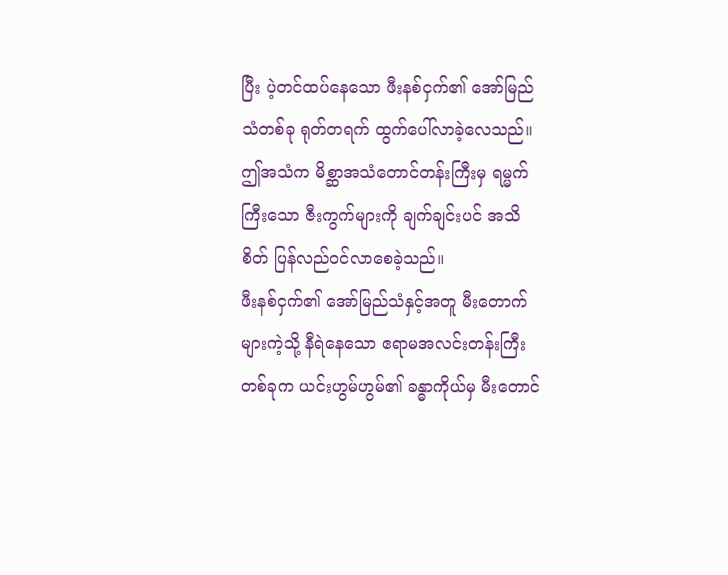ပြီး ပဲ့တင်ထပ်နေသော ဖီးနစ်ငှက်၏ အော်မြည်သံတစ်ခု ရုတ်တရက် ထွက်ပေါ်လာခဲ့လေသည်။
ဤအသံက မိစ္ဆာအသံတောင်တန်းကြီးမှ ရမ္မက်ကြီးသော ဇီးကွက်များကို ချက်ချင်းပင် အသိစိတ် ပြန်လည်ဝင်လာစေခဲ့သည်။
ဖီးနစ်ငှက်၏ အော်မြည်သံနှင့်အတူ မီးတောက်များကဲ့သို့ နီရဲနေသော ဧရာမအလင်းတန်းကြီးတစ်ခုက ယင်းဟွမ်ဟွမ်၏ ခန္ဓာကိုယ်မှ မီးတောင်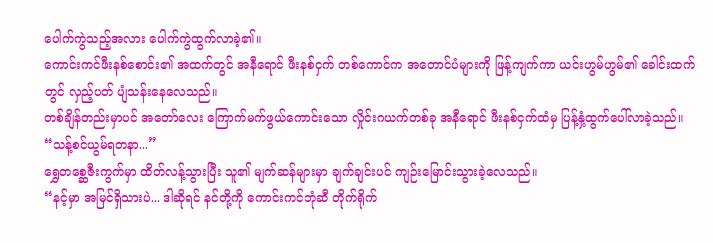ပေါက်ကွဲသည့်အလား ပေါက်ကွဲထွက်လာခဲ့၏။
ကောင်းကင်ဖီးနစ်စောင်း၏ အထက်တွင် အနီရောင် ဖီးနစ်ငှက် တစ်ကောင်က အတောင်ပံများကို ဖြန့်ကျက်ကာ ယင်းဟွမ်ဟွမ်၏ ခေါင်းထက်တွင် လှည့်ပတ် ပျံသန်းနေလေသည်။
တစ်ချိန်တည်းမှာပင် အတော်လေး ကြောက်မက်ဖွယ်ကောင်းသော လှိုင်းဂယက်တစ်ခု အနီရောင် ဖီးနစ်ငှက်ထံမှ ပြန့်နှံ့ထွက်ပေါ်လာခဲ့သည်။
“သန့်စင်ယွမ်ရတနာ...”
ရွှေတစ္ဆေဇီးကွက်မှာ ထိတ်လန့်သွားပြီး သူ၏ မျက်ဆန်များမှာ ချက်ချင်းပင် ကျဉ်းမြောင်းသွားခဲ့လေသည်။
“နင့်မှာ အမြင်ရှိသားပဲ... ဒါဆိုရင် နင်တို့ကို ကောင်းကင်ဘုံဆီ တိုက်ရိုက်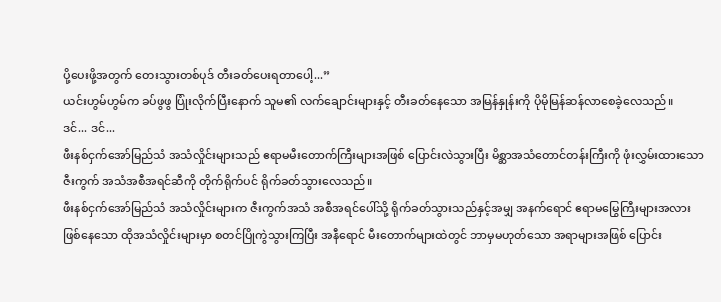ပို့ပေးဖို့အတွက် တေးသွားတစ်ပုဒ် တီးခတ်ပေးရတာပေါ့...”
ယင်းဟွမ်ဟွမ်က ခပ်ဖွဖွ ပြုံးလိုက်ပြီးနောက် သူမ၏ လက်ချောင်းများနှင့် တီးခတ်နေသော အမြန်နှုန်းကို ပိုမိုမြန်ဆန်လာစေခဲ့လေသည်။
ဒင်... ဒင်...
ဖီးနစ်ငှက်အော်မြည်သံ အသံလှိုင်းများသည် ဧရာမမီးတောက်ကြီးများအဖြစ် ပြောင်းလဲသွားပြီး မိစ္ဆာအသံတောင်တန်းကြီးကို ဖုံးလွှမ်းထားသော ဇီးကွက် အသံအစီအရင်ဆီကို တိုက်ရိုက်ပင် ရိုက်ခတ်သွားလေသည်။
ဖီးနစ်ငှက်အော်မြည်သံ အသံလှိုင်းများက ဇီးကွက်အသံ အစီအရင်ပေါ်သို့ ရိုက်ခတ်သွားသည်နှင့်အမျှ အနက်ရောင် ဧရာမမြွေကြီးများအလား ဖြစ်နေသော ထိုအသံလှိုင်းများမှာ စတင်ပြိုကွဲသွားကြပြီး အနီရောင် မီးတောက်များထဲတွင် ဘာမှမဟုတ်သော အရာများအဖြစ် ပြောင်း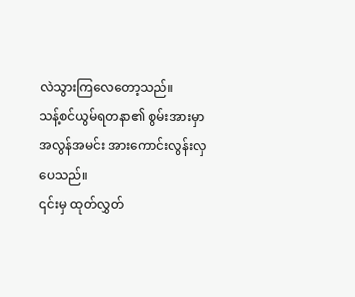လဲသွားကြလေတော့သည်။
သန့်စင်ယွမ်ရတနာ၏ စွမ်းအားမှာ အလွန်အမင်း အားကောင်းလွန်းလှပေသည်။
၎င်းမှ ထုတ်လွှတ်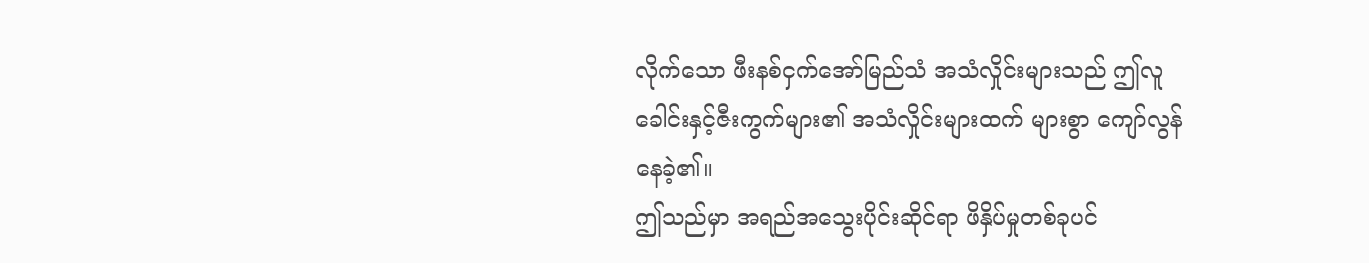လိုက်သော ဖီးနစ်ငှက်အော်မြည်သံ အသံလှိုင်းများသည် ဤလူခေါင်းနှင့်ဇီးကွက်များ၏ အသံလှိုင်းများထက် များစွာ ကျော်လွန်နေခဲ့၏။
ဤသည်မှာ အရည်အသွေးပိုင်းဆိုင်ရာ ဖိနှိပ်မှုတစ်ခုပင်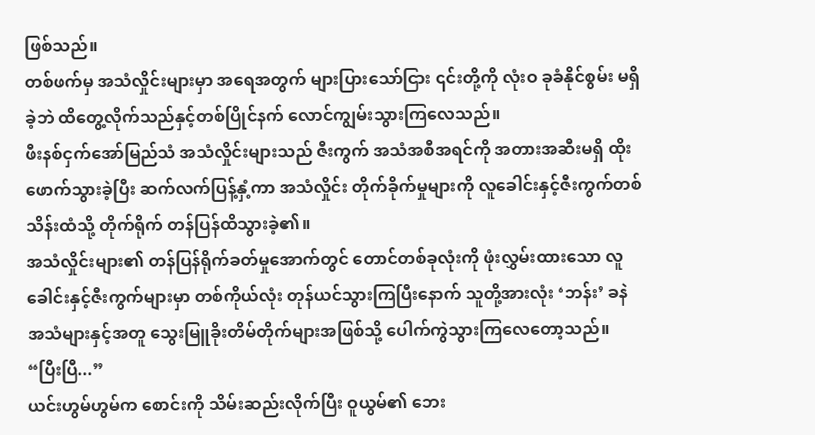ဖြစ်သည်။
တစ်ဖက်မှ အသံလှိုင်းများမှာ အရေအတွက် များပြားသော်ငြား ၎င်းတို့ကို လုံးဝ ခုခံနိုင်စွမ်း မရှိခဲ့ဘဲ ထိတွေ့လိုက်သည်နှင့်တစ်ပြိုင်နက် လောင်ကျွမ်းသွားကြလေသည်။
ဖီးနစ်ငှက်အော်မြည်သံ အသံလှိုင်းများသည် ဇီးကွက် အသံအစီအရင်ကို အတားအဆီးမရှိ ထိုးဖောက်သွားခဲ့ပြီး ဆက်လက်ပြန့်နှံ့ကာ အသံလှိုင်း တိုက်ခိုက်မှုများကို လူခေါင်းနှင့်ဇီးကွက်တစ်သိန်းထံသို့ တိုက်ရိုက် တန်ပြန်ထိသွားခဲ့၏။
အသံလှိုင်းများ၏ တန်ပြန်ရိုက်ခတ်မှုအောက်တွင် တောင်တစ်ခုလုံးကို ဖုံးလွှမ်းထားသော လူခေါင်းနှင့်ဇီးကွက်များမှာ တစ်ကိုယ်လုံး တုန်ယင်သွားကြပြီးနောက် သူတို့အားလုံး ‘ဘန်း’ ခနဲ အသံများနှင့်အတူ သွေးမြူခိုးတိမ်တိုက်များအဖြစ်သို့ ပေါက်ကွဲသွားကြလေတော့သည်။
“ပြီးပြီ...”
ယင်းဟွမ်ဟွမ်က စောင်းကို သိမ်းဆည်းလိုက်ပြီး ဝူယွမ်၏ ဘေး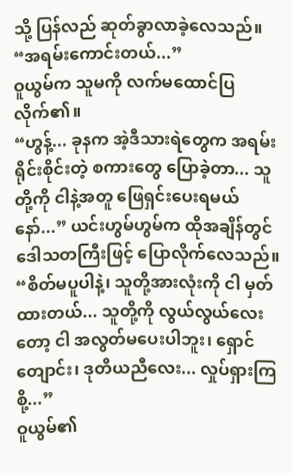သို့ ပြန်လည် ဆုတ်ခွာလာခဲ့လေသည်။
“အရမ်းကောင်းတယ်...”
ဝူယွမ်က သူမကို လက်မထောင်ပြလိုက်၏။
“ဟွန့်... ခုနက အဲ့ဒီသားရဲတွေက အရမ်းရိုင်းစိုင်းတဲ့ စကားတွေ ပြောခဲ့တာ... သူတို့ကို ငါနဲ့အတူ ဖြေရှင်းပေးရမယ်နော်...” ယင်းဟွမ်ဟွမ်က ထိုအချိန်တွင် ဒေါသတကြီးဖြင့် ပြောလိုက်လေသည်။
“စိတ်မပူပါနဲ့၊ သူတို့အားလုံးကို ငါ မှတ်ထားတယ်... သူတို့ကို လွယ်လွယ်လေးတော့ ငါ အလွတ်မပေးပါဘူး၊ ရှောင်တျောင်း၊ ဒုတိယညီလေး... လှုပ်ရှားကြစို့...”
ဝူယွမ်၏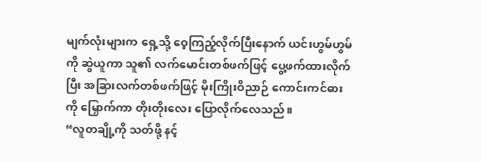မျက်လုံးများက ရှေ့သို့ ဝေ့ကြည့်လိုက်ပြီးနောက် ယင်းဟွမ်ဟွမ်ကို ဆွဲယူကာ သူ၏ လက်မောင်းတစ်ဖက်ဖြင့် ပွေ့ဖက်ထားလိုက်ပြီး အခြားလက်တစ်ဖက်ဖြင့် မိုးကြိုးဝိညာဉ် ကောင်းကင်ဓားကို မြှောက်ကာ တိုးတိုးလေး ပြောလိုက်လေသည်။
“လူတချို့ကို သတ်ဖို့ နင့်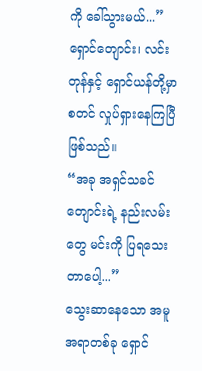ကို ခေါ်သွားမယ်...”
ရှောင်တျောင်း၊ လင်းတုန်နှင့် ရှောင်ယန်တို့မှာ စတင် လှုပ်ရှားနေကြပြီ ဖြစ်သည်။
“အခု အရှင်သခင်တျောင်းရဲ့ နည်းလမ်းတွေ မင်းကို ပြရသေးတာပေါ့...”
သွေးဆာနေသော အမူအရာတစ်ခု ရှောင်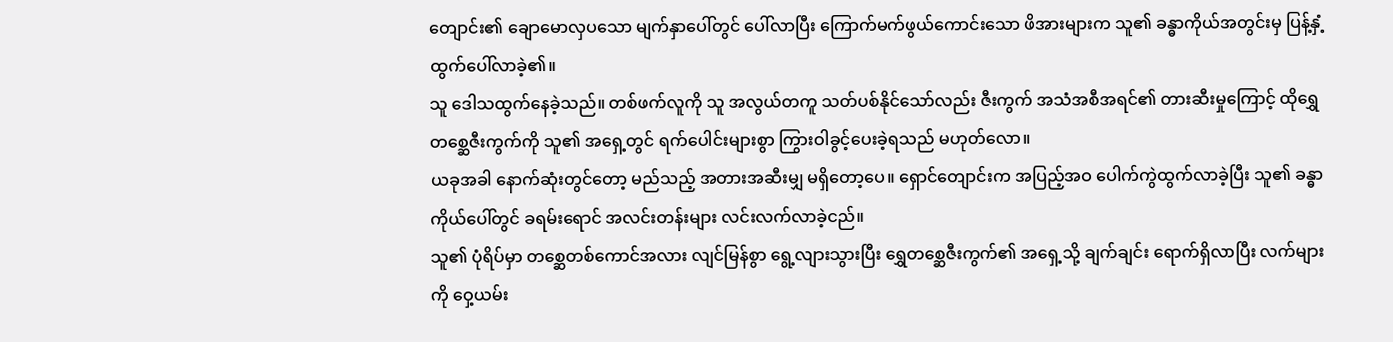တျောင်း၏ ချောမောလှပသော မျက်နှာပေါ်တွင် ပေါ်လာပြီး ကြောက်မက်ဖွယ်ကောင်းသော ဖိအားများက သူ၏ ခန္ဓာကိုယ်အတွင်းမှ ပြန့်နှံ့ထွက်ပေါ်လာခဲ့၏။
သူ ဒေါသထွက်နေခဲ့သည်။ တစ်ဖက်လူကို သူ အလွယ်တကူ သတ်ပစ်နိုင်သော်လည်း ဇီးကွက် အသံအစီအရင်၏ တားဆီးမှုကြောင့် ထိုရွှေတစ္ဆေဇီးကွက်ကို သူ၏ အရှေ့တွင် ရက်ပေါင်းများစွာ ကြွားဝါခွင့်ပေးခဲ့ရသည် မဟုတ်လော။
ယခုအခါ နောက်ဆုံးတွင်တော့ မည်သည့် အတားအဆီးမျှ မရှိတော့ပေ။ ရှောင်တျောင်းက အပြည့်အဝ ပေါက်ကွဲထွက်လာခဲ့ပြီး သူ၏ ခန္ဓာကိုယ်ပေါ်တွင် ခရမ်းရောင် အလင်းတန်းများ လင်းလက်လာခဲ့ငည်။
သူ၏ ပုံရိပ်မှာ တစ္ဆေတစ်ကောင်အလား လျင်မြန်စွာ ရွေ့လျားသွားပြီး ရွှေတစ္ဆေဇီးကွက်၏ အရှေ့သို့ ချက်ချင်း ရောက်ရှိလာပြီး လက်များကို ဝှေ့ယမ်း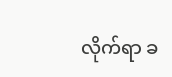လိုက်ရာ ခ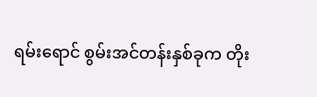ရမ်းရောင် စွမ်းအင်တန်းနှစ်ခုက တိုး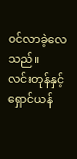၀င်လာခဲ့လေသည်။
လင်းတုန်နှင့် ရှောင်ယန်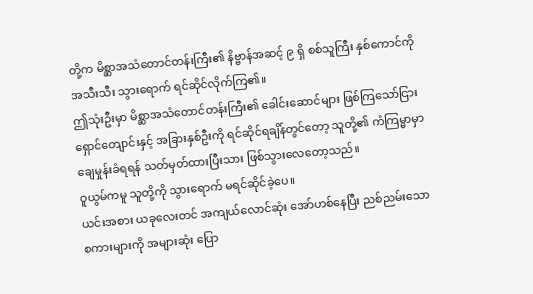တို့က မိစ္ဆာအသံတောင်တန်းကြီး၏ နိဗ္ဗာန်အဆင့် ၉ ရှိ စစ်သူကြီး နှစ်ကောင်ကို အသီးသီး သွားရောက် ရင်ဆိုင်လိုက်ကြ၏။
ဤသုံးဦးမှာ မိစ္ဆာအသံတောင်တန်းကြီး၏ ခေါင်းဆောင်များ ဖြစ်ကြသော်ငြား ရှောင်တျောင်းနှင့် အခြားနှစ်ဦးကို ရင်ဆိုင်ရချိန်တွင်တော့ သူတို့၏ ကံကြမ္မာမှာ ချေမှုန်းခံရရန် သတ်မှတ်ထားပြီးသား ဖြစ်သွားလေတော့သည်။
ဝူယွမ်ကမူ သူတို့ကို သွားရောက် မရင်ဆိုင်ခဲ့ပေ။
ယင်းအစား ယခုလေးတင် အကျယ်လောင်ဆုံး အော်ဟစ်နေပြီး ညစ်ညမ်းသော စကားများကို အများဆုံး ပြော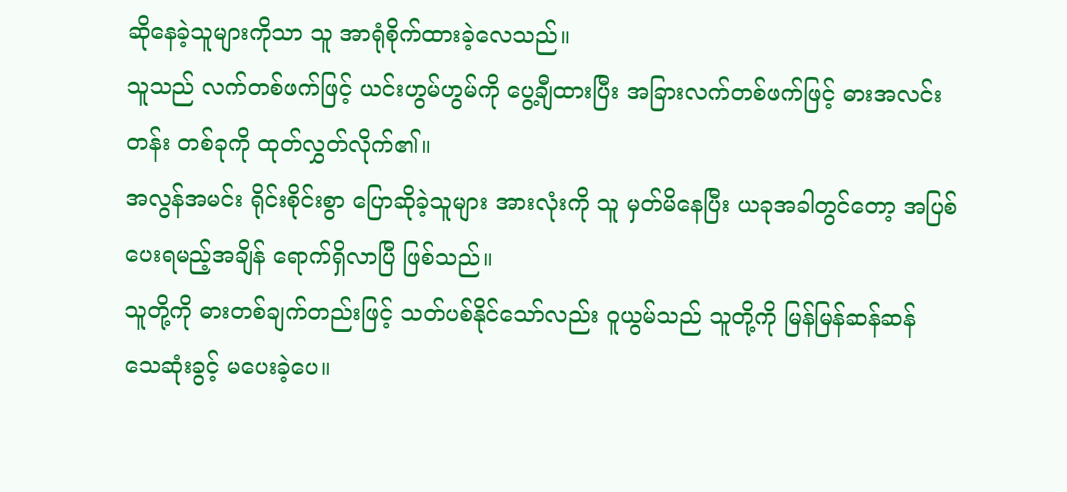ဆိုနေခဲ့သူများကိုသာ သူ အာရုံစိုက်ထားခဲ့လေသည်။
သူသည် လက်တစ်ဖက်ဖြင့် ယင်းဟွမ်ဟွမ်ကို ပွေ့ချီထားပြီး အခြားလက်တစ်ဖက်ဖြင့် ဓားအလင်းတန်း တစ်ခုကို ထုတ်လွှတ်လိုက်၏။
အလွန်အမင်း ရိုင်းစိုင်းစွာ ပြောဆိုခဲ့သူများ အားလုံးကို သူ မှတ်မိနေပြီး ယခုအခါတွင်တော့ အပြစ်ပေးရမည့်အချိန် ရောက်ရှိလာပြီ ဖြစ်သည်။
သူတို့ကို ဓားတစ်ချက်တည်းဖြင့် သတ်ပစ်နိုင်သော်လည်း ဝူယွမ်သည် သူတို့ကို မြန်မြန်ဆန်ဆန် သေဆုံးခွင့် မပေးခဲ့ပေ။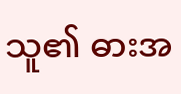သူ၏ ဓားအ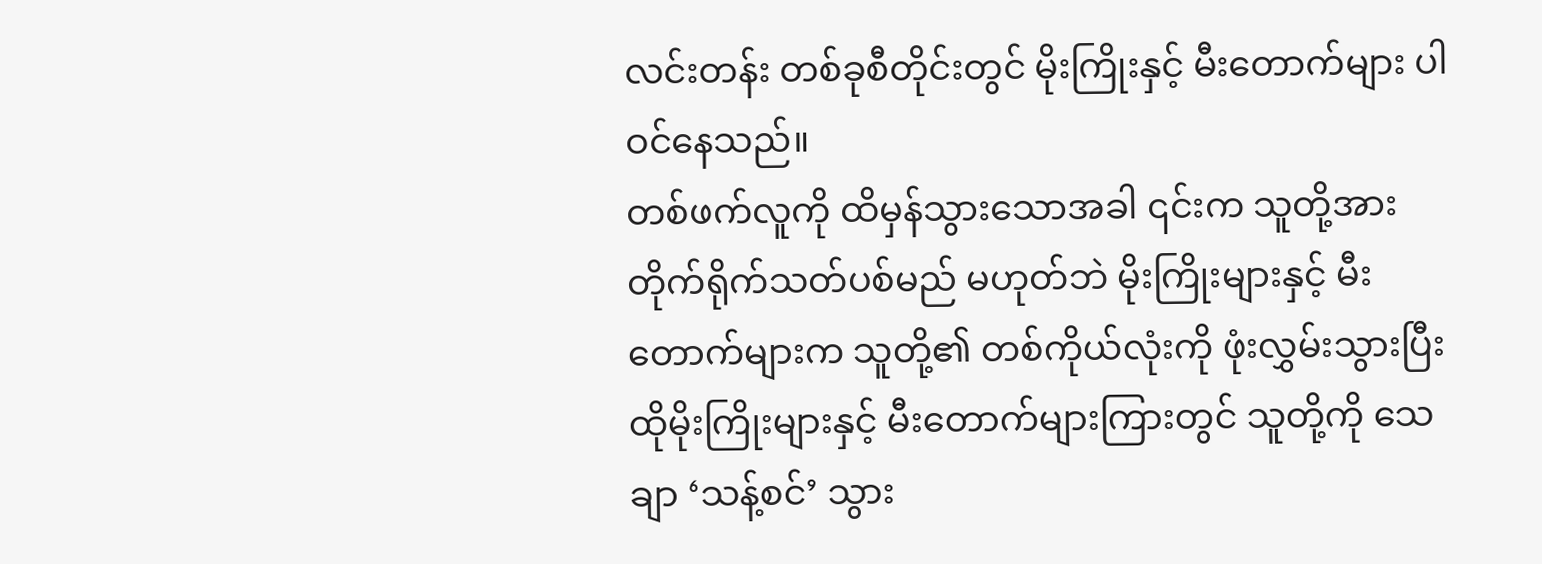လင်းတန်း တစ်ခုစီတိုင်းတွင် မိုးကြိုးနှင့် မီးတောက်များ ပါဝင်နေသည်။
တစ်ဖက်လူကို ထိမှန်သွားသောအခါ ၎င်းက သူတို့အား တိုက်ရိုက်သတ်ပစ်မည် မဟုတ်ဘဲ မိုးကြိုးများနှင့် မီးတောက်များက သူတို့၏ တစ်ကိုယ်လုံးကို ဖုံးလွှမ်းသွားပြီး ထိုမိုးကြိုးများနှင့် မီးတောက်များကြားတွင် သူတို့ကို သေချာ ‘သန့်စင်’ သွား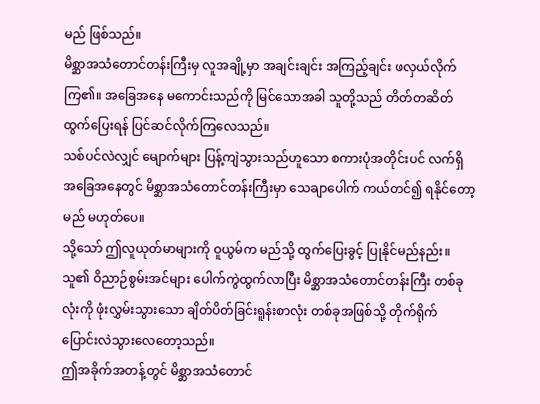မည် ဖြစ်သည်။
မိစ္ဆာအသံတောင်တန်းကြီးမှ လူအချို့မှာ အချင်းချင်း အကြည့်ချင်း ဖလှယ်လိုက်ကြ၏။ အခြေအနေ မကောင်းသည်ကို မြင်သောအခါ သူတို့သည် တိတ်တဆိတ် ထွက်ပြေးရန် ပြင်ဆင်လိုက်ကြလေသည်။
သစ်ပင်လဲလျှင် မျောက်များ ပြန့်ကျဲသွားသည်ဟူသော စကားပုံအတိုင်းပင် လက်ရှိ အခြေအနေတွင် မိစ္ဆာအသံတောင်တန်းကြီးမှာ သေချာပေါက် ကယ်တင်၍ ရနိုင်တော့မည် မဟုတ်ပေ။
သို့သော် ဤလူယုတ်မာများကို ဝူယွမ်က မည်သို့ ထွက်ပြေးခွင့် ပြုနိုင်မည်နည်း။
သူ၏ ဝိညာဉ်စွမ်းအင်များ ပေါက်ကွဲထွက်လာပြီး မိစ္ဆာအသံတောင်တန်းကြီး တစ်ခုလုံးကို ဖုံးလွှမ်းသွားသော ချိတ်ပိတ်ခြင်းရူန်းစာလုံး တစ်ခုအဖြစ်သို့ တိုက်ရိုက် ပြောင်းလဲသွားလေတော့သည်။
ဤအခိုက်အတန့်တွင် မိစ္ဆာအသံတောင်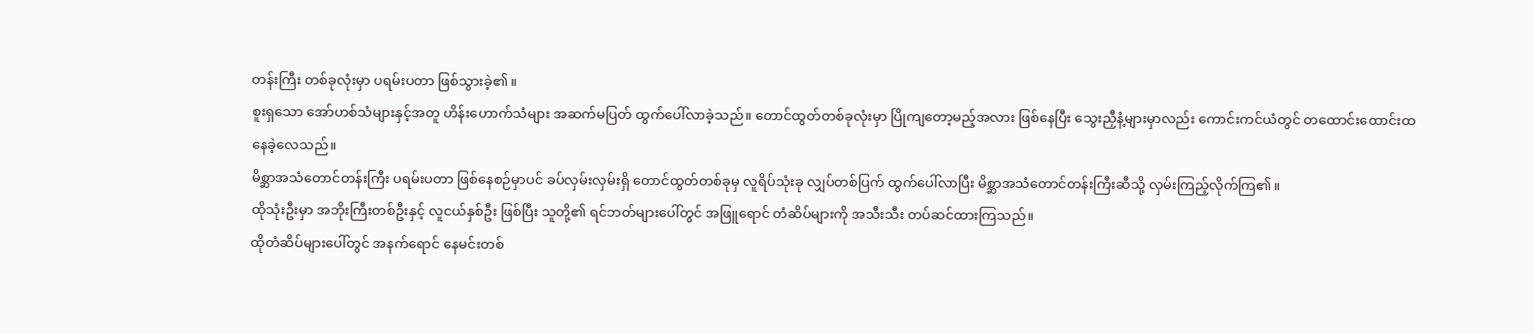တန်းကြီး တစ်ခုလုံးမှာ ပရမ်းပတာ ဖြစ်သွားခဲ့၏။
စူးရှသော အော်ဟစ်သံများနှင့်အတူ ဟိန်းဟောက်သံများ အဆက်မပြတ် ထွက်ပေါ်လာခဲ့သည်။ တောင်ထွတ်တစ်ခုလုံးမှာ ပြိုကျတော့မည့်အလား ဖြစ်နေပြီး သွေးညှီနံ့များမှာလည်း ကောင်းကင်ယံတွင် တထောင်းထောင်းထနေခဲ့လေသည်။
မိစ္ဆာအသံတောင်တန်းကြီး ပရမ်းပတာ ဖြစ်နေစဉ်မှာပင် ခပ်လှမ်းလှမ်းရှိ တောင်ထွတ်တစ်ခုမှ လူရိပ်သုံးခု လျှပ်တစ်ပြက် ထွက်ပေါ်လာပြီး မိစ္ဆာအသံတောင်တန်းကြီးဆီသို့ လှမ်းကြည့်လိုက်ကြ၏။
ထိုသုံးဦးမှာ အဘိုးကြီးတစ်ဦးနှင့် လူငယ်နှစ်ဦး ဖြစ်ပြီး သူတို့၏ ရင်ဘတ်များပေါ်တွင် အဖြူရောင် တံဆိပ်များကို အသီးသီး တပ်ဆင်ထားကြသည်။
ထိုတံဆိပ်များပေါ်တွင် အနက်ရောင် နေမင်းတစ်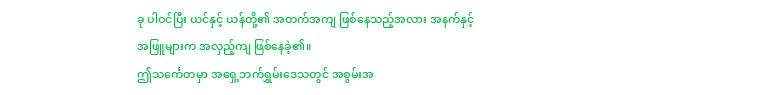ခု ပါဝင်ပြီး ယင်နှင့် ယန်တို့၏ အတက်အကျ ဖြစ်နေသည့်အလား အနက်နှင့် အဖြူများက အလှည့်ကျ ဖြစ်နေခဲ့၏။
ဤသင်္ကေတမှာ အရှေ့ဘက်ရွှမ်းဒေသတွင် အစွမ်းအ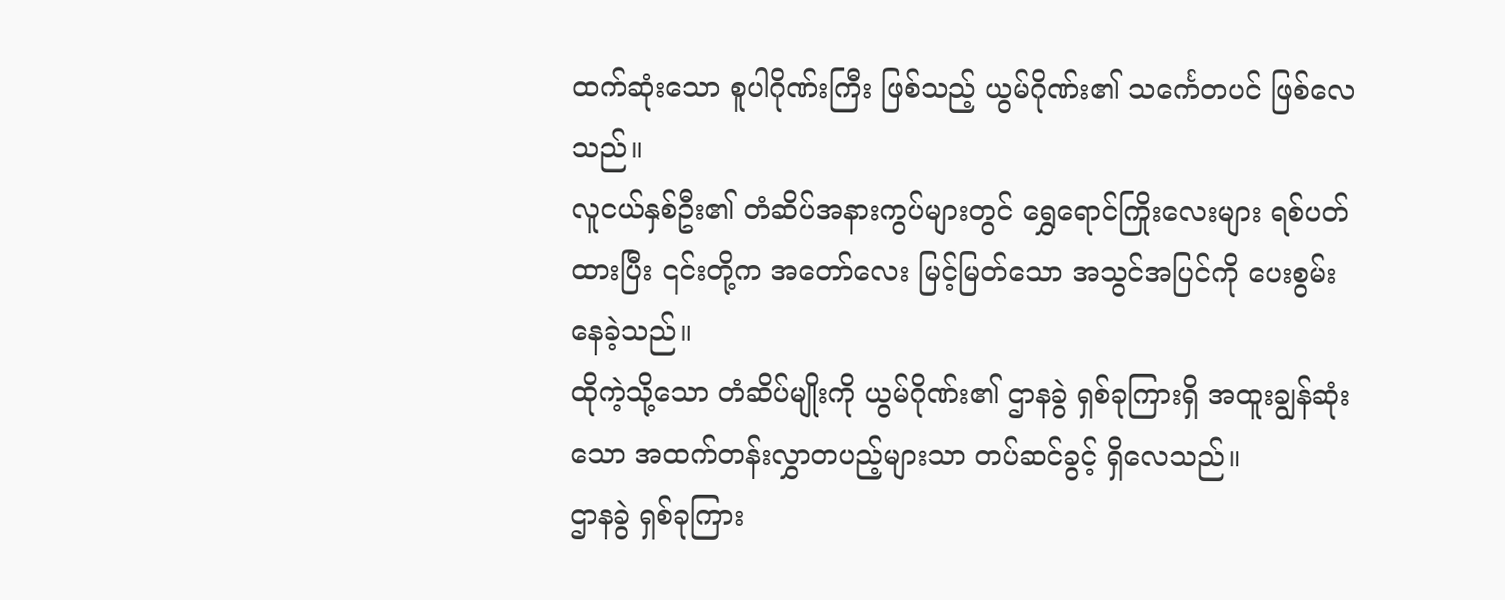ထက်ဆုံးသော စူပါဂိုဏ်းကြီး ဖြစ်သည့် ယွမ်ဂိုဏ်း၏ သင်္ကေတပင် ဖြစ်လေသည်။
လူငယ်နှစ်ဦး၏ တံဆိပ်အနားကွပ်များတွင် ရွှေရောင်ကြိုးလေးများ ရစ်ပတ်ထားပြီး ၎င်းတို့က အတော်လေး မြင့်မြတ်သော အသွင်အပြင်ကို ပေးစွမ်းနေခဲ့သည်။
ထိုကဲ့သို့သော တံဆိပ်မျိုးကို ယွမ်ဂိုဏ်း၏ ဌာနခွဲ ရှစ်ခုကြားရှိ အထူးချွန်ဆုံးသော အထက်တန်းလွှာတပည့်များသာ တပ်ဆင်ခွင့် ရှိလေသည်။
ဌာနခွဲ ရှစ်ခုကြား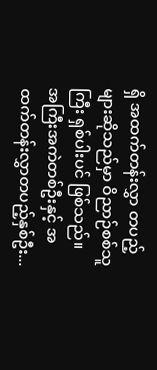ရှိ အထက်တန်းလွှာ တပည့်များဆိုသည်မှာ ဝိညာဉ်စစ်သူကြီး ရှစ်ပါးပင် ဖြစ်သည်။
အကြီးအကဲတစ်ဦးနှင့် အထက်တန်းလွှာတပည့်နှစ်ဦး...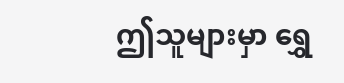ဤသူများမှာ ရွှေ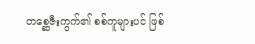တစ္ဆေဇီးကွက်၏ စစ်ကူများပင် ဖြစ်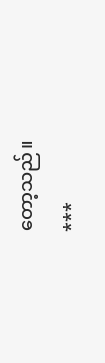တော့သည်။
***